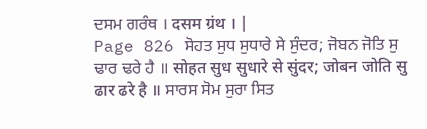ਦਸਮ ਗਰੰਥ । दसम ग्रंथ । |
Page 826 ਸੋਹਤ ਸੁਧ ਸੁਧਾਰੇ ਸੇ ਸੁੰਦਰ; ਜੋਬਨ ਜੋਤਿ ਸੁ ਢਾਰ ਢਰੇ ਹੈ ॥ सोहत सुध सुधारे से सुंदर; जोबन जोति सु ढार ढरे है ॥ ਸਾਰਸ ਸੋਮ ਸੁਰਾ ਸਿਤ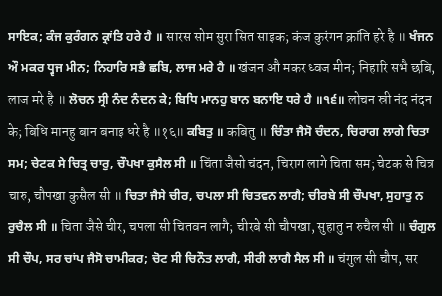ਸਾਇਕ; ਕੰਜ ਕੁਰੰਗਨ ਕ੍ਰਾਂਤਿ ਹਰੇ ਹੈ ॥ सारस सोम सुरा सित साइक; कंज कुरंगन क्रांति हरे है ॥ ਖੰਜਨ ਔ ਮਕਰ ਧ੍ਵਜ ਮੀਨ; ਨਿਹਾਰਿ ਸਭੈ ਛਬਿ, ਲਾਜ ਮਰੇ ਹੈ ॥ खंजन औ मकर ध्वज मीन; निहारि सभै छबि, लाज मरे है ॥ ਲੋਚਨ ਸ੍ਰੀ ਨੰਦ ਨੰਦਨ ਕੇ; ਬਿਧਿ ਮਾਨਹੁ ਬਾਨ ਬਨਾਇ ਧਰੇ ਹੈ ॥੧੬॥ लोचन स्री नंद नंदन के; बिधि मानहु बान बनाइ धरे है ॥१६॥ ਕਬਿਤੁ ॥ कबितु ॥ ਚਿੰਤਾ ਜੈਸੋ ਚੰਦਨ, ਚਿਰਾਗ ਲਾਗੇ ਚਿਤਾ ਸਮ; ਚੇਟਕ ਸੇ ਚਿਤ੍ਰ ਚਾਰੁ, ਚੌਪਖਾ ਕੁਸੈਲ ਸੀ ॥ चिंता जैसो चंदन, चिराग लागे चिता सम; चेटक से चित्र चारु, चौपखा कुसैल सी ॥ ਚਿਤਾ ਜੈਸੇ ਚੀਰ, ਚਪਲਾ ਸੀ ਚਿਤਵਨ ਲਾਗੈ; ਚੀਰਬੇ ਸੀ ਚੌਪਖਾ, ਸੁਹਾਤੁ ਨ ਰੁਚੈਲ ਸੀ ॥ चिता जैसे चीर, चपला सी चितवन लागै; चीरबे सी चौपखा, सुहातु न रुचैल सी ॥ ਚੰਗੁਲ ਸੀ ਚੌਪ, ਸਰ ਚਾਂਪ ਜੈਸੋ ਚਾਮੀਕਰ; ਚੋਟ ਸੀ ਚਿਨੌਤ ਲਾਗੈ, ਸੀਰੀ ਲਾਗੈ ਸੈਲ ਸੀ ॥ चंगुल सी चौप, सर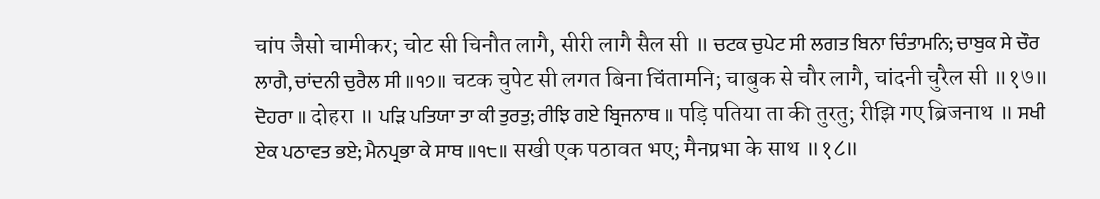चांप जैसो चामीकर; चोट सी चिनौत लागै, सीरी लागै सैल सी ॥ ਚਟਕ ਚੁਪੇਟ ਸੀ ਲਗਤ ਬਿਨਾ ਚਿੰਤਾਮਨਿ; ਚਾਬੁਕ ਸੇ ਚੌਰ ਲਾਗੈ, ਚਾਂਦਨੀ ਚੁਰੈਲ ਸੀ ॥੧੭॥ चटक चुपेट सी लगत बिना चिंतामनि; चाबुक से चौर लागै, चांदनी चुरैल सी ॥१७॥ ਦੋਹਰਾ ॥ दोहरा ॥ ਪੜਿ ਪਤਿਯਾ ਤਾ ਕੀ ਤੁਰਤੁ; ਰੀਝਿ ਗਏ ਬ੍ਰਿਜਨਾਥ ॥ पड़ि पतिया ता की तुरतु; रीझि गए ब्रिजनाथ ॥ ਸਖੀ ਏਕ ਪਠਾਵਤ ਭਏ; ਮੈਨਪ੍ਰਭਾ ਕੇ ਸਾਥ ॥੧੮॥ सखी एक पठावत भए; मैनप्रभा के साथ ॥१८॥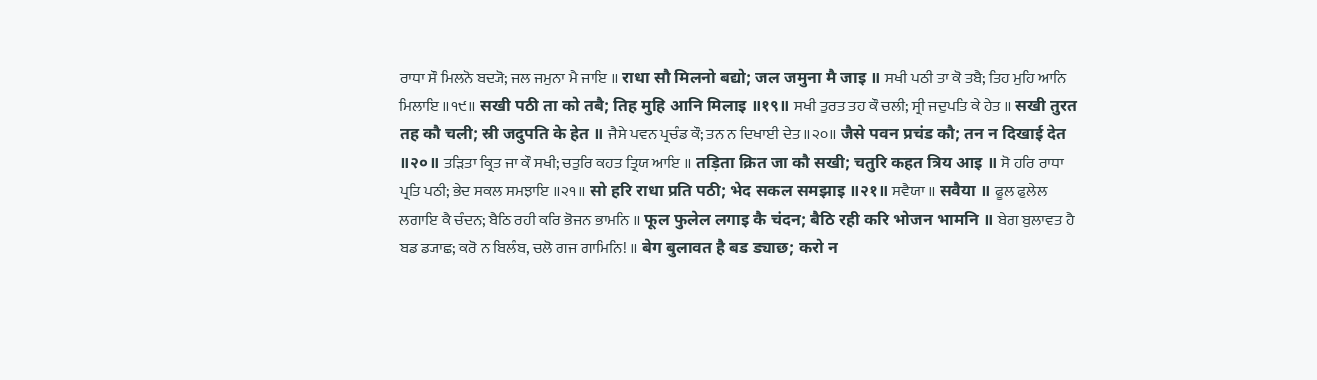ਰਾਧਾ ਸੌ ਮਿਲਨੋ ਬਦ੍ਯੋ; ਜਲ ਜਮੁਨਾ ਮੈ ਜਾਇ ॥ राधा सौ मिलनो बद्यो; जल जमुना मै जाइ ॥ ਸਖੀ ਪਠੀ ਤਾ ਕੋ ਤਬੈ; ਤਿਹ ਮੁਹਿ ਆਨਿ ਮਿਲਾਇ ॥੧੯॥ सखी पठी ता को तबै; तिह मुहि आनि मिलाइ ॥१९॥ ਸਖੀ ਤੁਰਤ ਤਹ ਕੌ ਚਲੀ; ਸ੍ਰੀ ਜਦੁਪਤਿ ਕੇ ਹੇਤ ॥ सखी तुरत तह कौ चली; स्री जदुपति के हेत ॥ ਜੈਸੇ ਪਵਨ ਪ੍ਰਚੰਡ ਕੌ; ਤਨ ਨ ਦਿਖਾਈ ਦੇਤ ॥੨੦॥ जैसे पवन प्रचंड कौ; तन न दिखाई देत ॥२०॥ ਤੜਿਤਾ ਕ੍ਰਿਤ ਜਾ ਕੌ ਸਖੀ; ਚਤੁਰਿ ਕਹਤ ਤ੍ਰਿਯ ਆਇ ॥ तड़िता क्रित जा कौ सखी; चतुरि कहत त्रिय आइ ॥ ਸੋ ਹਰਿ ਰਾਧਾ ਪ੍ਰਤਿ ਪਠੀ; ਭੇਦ ਸਕਲ ਸਮਝਾਇ ॥੨੧॥ सो हरि राधा प्रति पठी; भेद सकल समझाइ ॥२१॥ ਸਵੈਯਾ ॥ सवैया ॥ ਫੂਲ ਫੁਲੇਲ ਲਗਾਇ ਕੈ ਚੰਦਨ; ਬੈਠਿ ਰਹੀ ਕਰਿ ਭੋਜਨ ਭਾਮਨਿ ॥ फूल फुलेल लगाइ कै चंदन; बैठि रही करि भोजन भामनि ॥ ਬੇਗ ਬੁਲਾਵਤ ਹੈ ਬਡ ਡ੍ਯਾਛ; ਕਰੋ ਨ ਬਿਲੰਬ, ਚਲੋ ਗਜ ਗਾਮਿਨਿ! ॥ बेग बुलावत है बड ड्याछ; करो न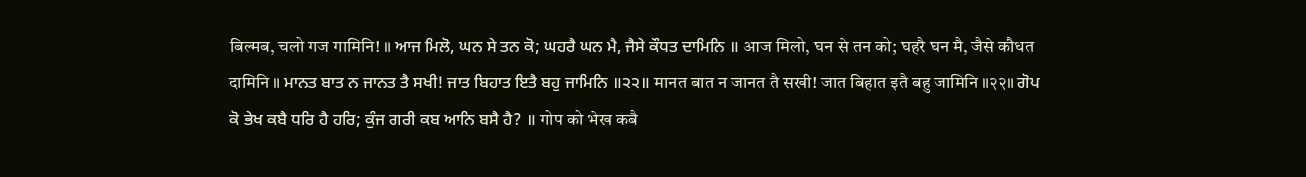बिल्मब, चलो गज गामिनि! ॥ ਆਜ ਮਿਲੋ, ਘਨ ਸੇ ਤਨ ਕੋ; ਘਹਰੈ ਘਨ ਮੈ, ਜੈਸੇ ਕੌਧਤ ਦਾਮਿਨਿ ॥ आज मिलो, घन से तन को; घहरै घन मै, जैसे कौधत दामिनि ॥ ਮਾਨਤ ਬਾਤ ਨ ਜਾਨਤ ਤੈ ਸਖੀ! ਜਾਤ ਬਿਹਾਤ ਇਤੈ ਬਹੁ ਜਾਮਿਨਿ ॥੨੨॥ मानत बात न जानत तै सखी! जात बिहात इतै बहु जामिनि ॥२२॥ ਗੋਪ ਕੋ ਭੇਖ ਕਬੈ ਧਰਿ ਹੈ ਹਰਿ; ਕੁੰਜ ਗਰੀ ਕਬ ਆਨਿ ਬਸੈ ਹੈ? ॥ गोप को भेख कबै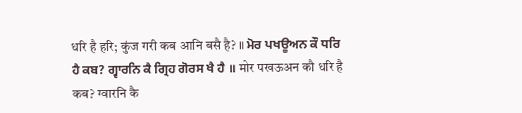धरि है हरि; कुंज गरी कब आनि बसै है? ॥ ਮੋਰ ਪਖਊਅਨ ਕੌ ਧਰਿ ਹੈ ਕਬ? ਗ੍ਵਾਰਨਿ ਕੈ ਗ੍ਰਿਹ ਗੋਰਸ ਖੈ ਹੈ ॥ मोर पखऊअन कौ धरि है कब? ग्वारनि कै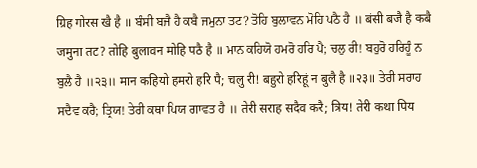ग्रिह गोरस खै है ॥ ਬੰਸੀ ਬਜੈ ਹੈ ਕਬੈ ਜਮੁਨਾ ਤਟ? ਤੋਹਿ ਬੁਲਾਵਨ ਮੋਹਿ ਪਠੈ ਹੈ ॥ बंसी बजै है कबै जमुना तट? तोहि बुलावन मोहि पठै है ॥ ਮਾਨ ਕਹਿਯੋ ਹਮਰੋ ਹਰਿ ਪੈ; ਚਲੁ ਰੀ! ਬਹੁਰੋ ਹਰਿਹੂੰ ਨ ਬੁਲੈ ਹੈ ॥੨੩॥ मान कहियो हमरो हरि पै; चलु री! बहुरो हरिहूं न बुलै है ॥२३॥ ਤੇਰੀ ਸਰਾਹ ਸਦੈਵ ਕਰੈ; ਤ੍ਰਿਯ! ਤੇਰੀ ਕਥਾ ਪਿਯ ਗਾਵਤ ਹੈ ॥ तेरी सराह सदैव करै; त्रिय! तेरी कथा पिय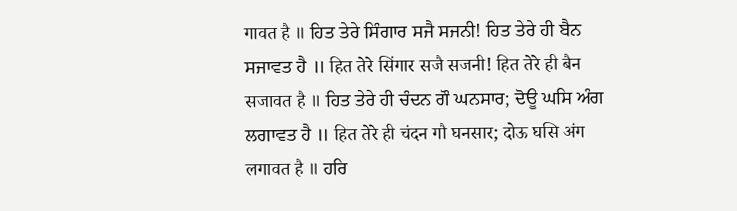गावत है ॥ ਹਿਤ ਤੇਰੇ ਸਿੰਗਾਰ ਸਜੈ ਸਜਨੀ! ਹਿਤ ਤੇਰੇ ਹੀ ਬੈਨ ਸਜਾਵਤ ਹੈ ॥ हित तेरे सिंगार सजै सजनी! हित तेरे ही बैन सजावत है ॥ ਹਿਤ ਤੇਰੇ ਹੀ ਚੰਦਨ ਗੌ ਘਨਸਾਰ; ਦੋਊ ਘਸਿ ਅੰਗ ਲਗਾਵਤ ਹੈ ॥ हित तेरे ही चंदन गौ घनसार; दोऊ घसि अंग लगावत है ॥ ਹਰਿ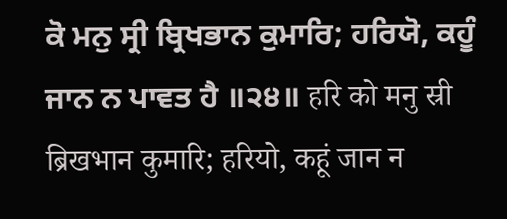ਕੋ ਮਨੁ ਸ੍ਰੀ ਬ੍ਰਿਖਭਾਨ ਕੁਮਾਰਿ; ਹਰਿਯੋ, ਕਹੂੰ ਜਾਨ ਨ ਪਾਵਤ ਹੈ ॥੨੪॥ हरि को मनु स्री ब्रिखभान कुमारि; हरियो, कहूं जान न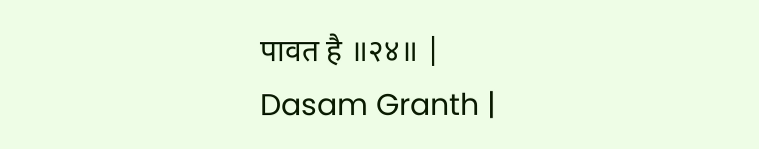पावत है ॥२४॥ |
Dasam Granth |